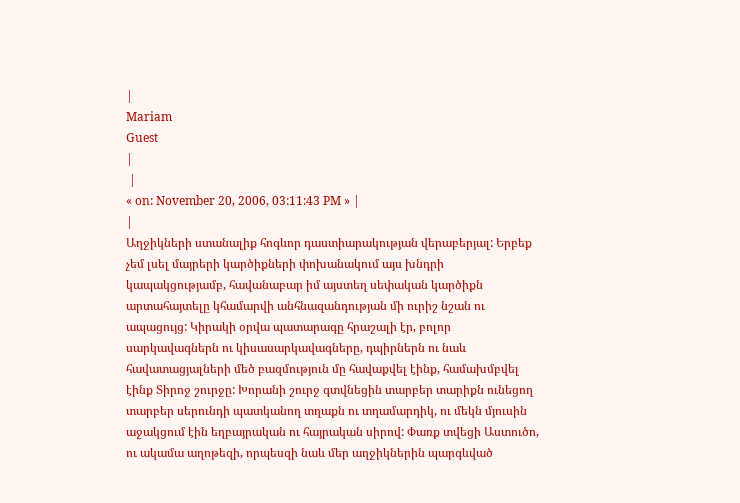|
Mariam
Guest
|
 |
« on: November 20, 2006, 03:11:43 PM » |
|
Աղջիկների ստանալիք հոգևոր դաստիարակության վերաբերյալ: Երբեք չեմ լսել մայրերի կարծիքների փոխանակում այս խնդրի կապակցությամբ, հավանաբար իմ այստեղ սեփական կարծիքն արտահայտելը կհամարվի անհնազանդության մի ուրիշ նշան ու ապացույց: Կիրակի օրվա պատարագը հրաշալի էր, բոլոր սարկավագներն ու կիսասարկավագները, դպիրներն ու նաև հավատացյալների մեծ բազմություն մը հավաքվել էինք, համախմբվել էինք Տիրոջ շուրջը: Խորանի շուրջ գտվնեցին տարբեր տարիքն ունեցող տարբեր սերունդի պատկանող տղաքն ու տղամարդիկ, ու մեկն մյուսին աջակցում էին եղբայրական ու հայրական սիրով: Փառք տվեցի Աստուծո, ու ակամա աղոթեզի, որպեսզի նաև մեր աղջիկներին պարգևված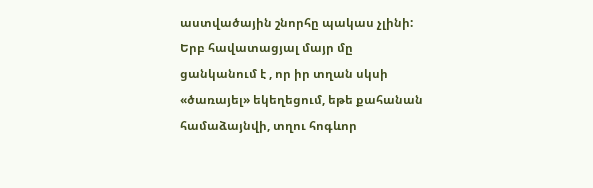աստվածային շնորհը պակաս չլինի: Երբ հավատացյալ մայր մը ցանկանում է , որ իր տղան սկսի «ծառայել» եկեղեցում, եթե քահանան համաձայնվի, տղու հոգևոր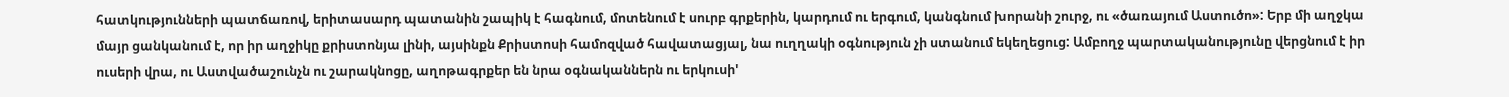հատկությունների պատճառով, երիտասարդ պատանին շապիկ է հագնում, մոտենում է սուրբ գրքերին, կարդում ու երգում, կանգնում խորանի շուրջ, ու «ծառայում Աստուծո»: Երբ մի աղջկա մայր ցանկանում է, որ իր աղջիկը քրիստոնյա լինի, այսինքն Քրիստոսի համոզված հավատացյալ, նա ուղղակի օգնություն չի ստանում եկեղեցուց: Ամբողջ պարտականությունը վերցնում է իր ուսերի վրա, ու Աստվածաշունչն ու շարակնոցը, աղոթագրքեր են նրա օգնականներն ու երկուսի'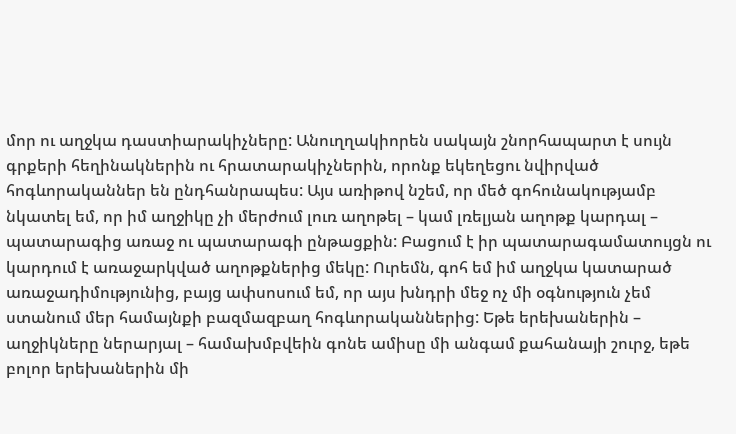մոր ու աղջկա դաստիարակիչները: Անուղղակիորեն սակայն շնորհապարտ է սույն գրքերի հեղինակներին ու հրատարակիչներին, որոնք եկեղեցու նվիրված հոգևորականներ են ընդհանրապես: Այս առիթով նշեմ, որ մեծ գոհունակությամբ նկատել եմ, որ իմ աղջիկը չի մերժում լուռ աղոթել – կամ լռելյան աղոթք կարդալ – պատարագից առաջ ու պատարագի ընթացքին: Բացում է իր պատարագամատույցն ու կարդում է առաջարկված աղոթքներից մեկը: Ուրեմն, գոհ եմ իմ աղջկա կատարած առաջադիմությունից, բայց ափսոսում եմ, որ այս խնդրի մեջ ոչ մի օգնություն չեմ ստանում մեր համայնքի բազմազբաղ հոգևորականներից: Եթե երեխաներին – աղջիկները ներարյալ – համախմբվեին գոնե ամիսը մի անգամ քահանայի շուրջ, եթե բոլոր երեխաներին մի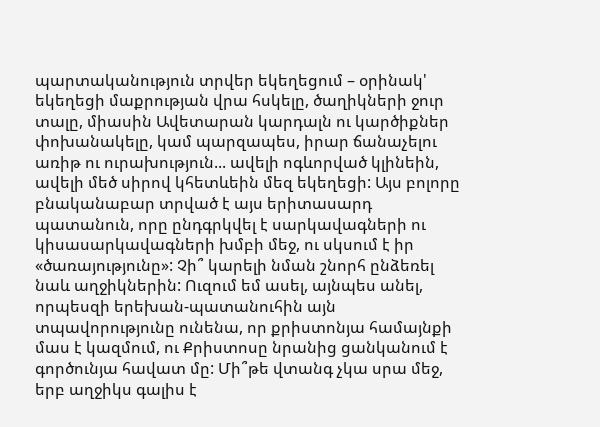պարտականություն տրվեր եկեղեցում – օրինակ' եկեղեցի մաքրության վրա հսկելը, ծաղիկների ջուր տալը, միասին Ավետարան կարդալն ու կարծիքներ փոխանակելը, կամ պարզապես, իրար ճանաչելու առիթ ու ուրախություն... ավելի ոգևորված կլինեին, ավելի մեծ սիրով կհետևեին մեզ եկեղեցի: Այս բոլորը բնականաբար տրված է այս երիտասարդ պատանուն, որը ընդգրկվել է սարկավագների ու կիսասարկավագների խմբի մեջ, ու սկսում է իր «ծառայությունը»: Չի՞ կարելի նման շնորհ ընձեռել նաև աղջիկներին: Ուզում եմ ասել, այնպես անել, որպեսզի երեխան-պատանուհին այն տպավորությունը ունենա, որ քրիստոնյա համայնքի մաս է կազմում, ու Քրիստոսը նրանից ցանկանում է գործունյա հավատ մը: Մի՞թե վտանգ չկա սրա մեջ, երբ աղջիկս գալիս է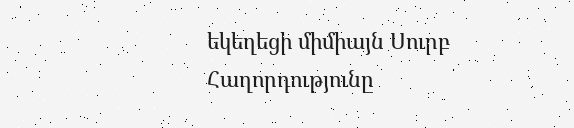եկեղեցի միմիայն Սուրբ Հաղորդությունը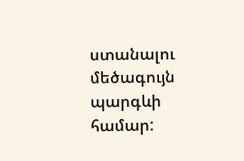ստանալու մեծագույն պարգևի համար: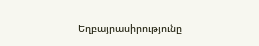Եղբայրասիրությունը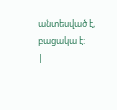անտեսված է, բացակա է:
|